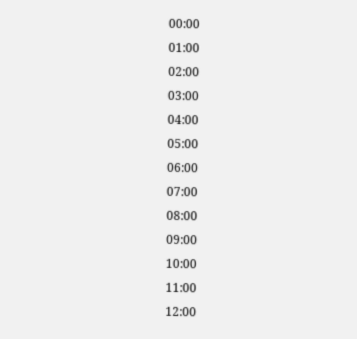00:00
01:00
02:00
03:00
04:00
05:00
06:00
07:00
08:00
09:00
10:00
11:00
12:00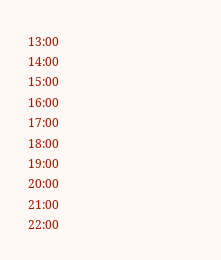13:00
14:00
15:00
16:00
17:00
18:00
19:00
20:00
21:00
22:00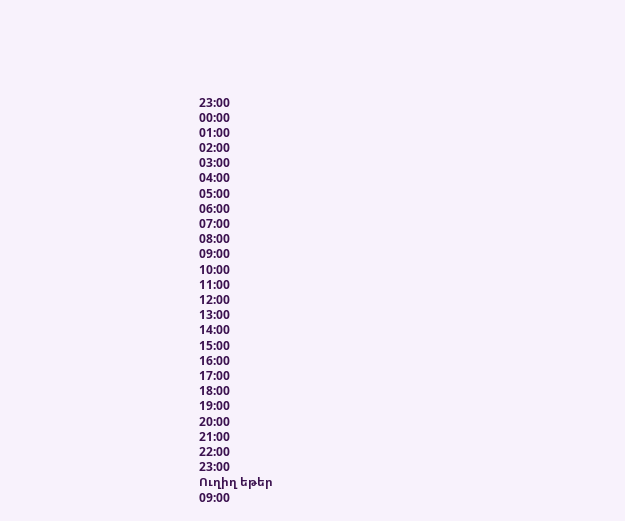23:00
00:00
01:00
02:00
03:00
04:00
05:00
06:00
07:00
08:00
09:00
10:00
11:00
12:00
13:00
14:00
15:00
16:00
17:00
18:00
19:00
20:00
21:00
22:00
23:00
Ուղիղ եթեր
09:00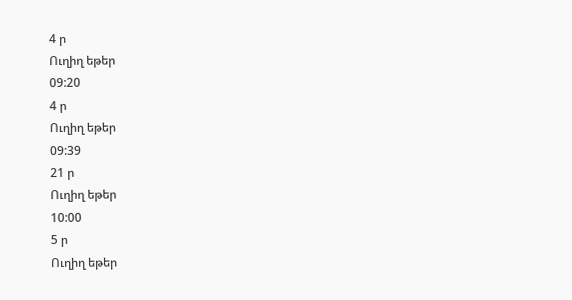4 ր
Ուղիղ եթեր
09:20
4 ր
Ուղիղ եթեր
09:39
21 ր
Ուղիղ եթեր
10:00
5 ր
Ուղիղ եթեր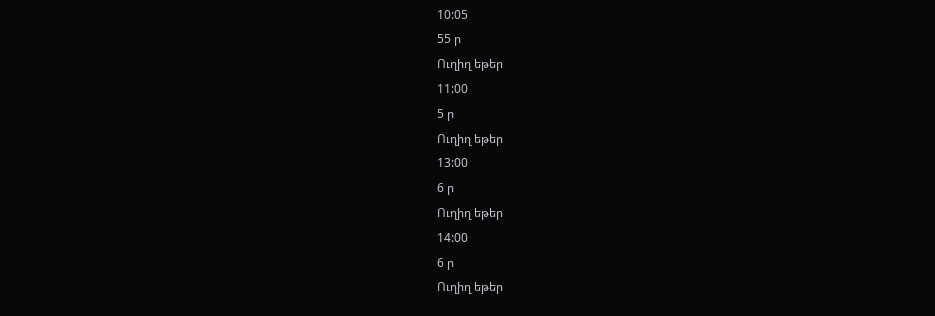10:05
55 ր
Ուղիղ եթեր
11:00
5 ր
Ուղիղ եթեր
13:00
6 ր
Ուղիղ եթեր
14:00
6 ր
Ուղիղ եթեր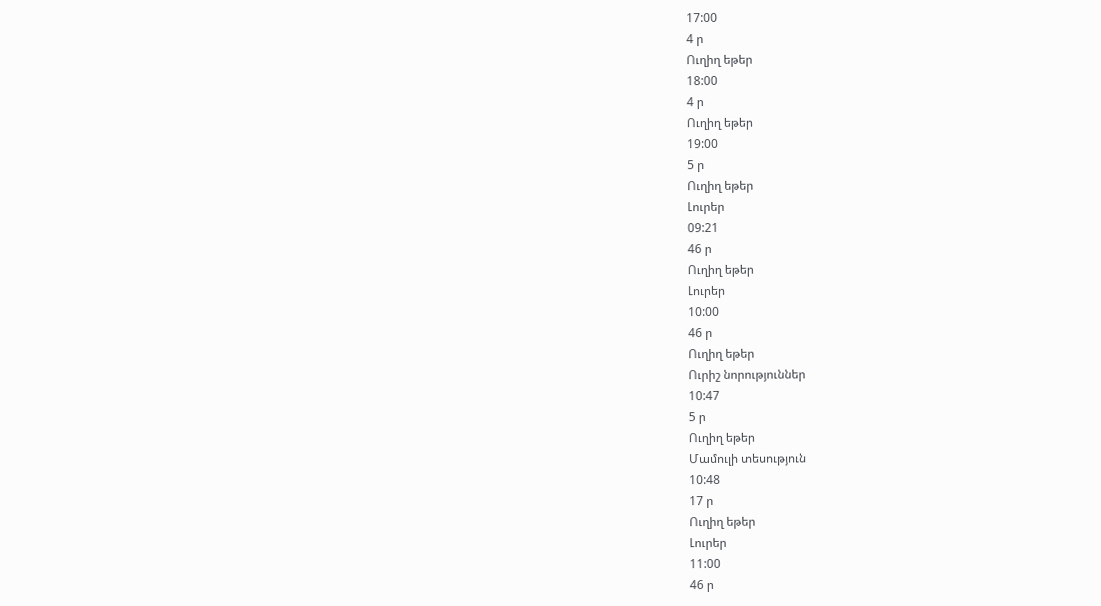17:00
4 ր
Ուղիղ եթեր
18:00
4 ր
Ուղիղ եթեր
19:00
5 ր
Ուղիղ եթեր
Լուրեր
09:21
46 ր
Ուղիղ եթեր
Լուրեր
10:00
46 ր
Ուղիղ եթեր
Ուրիշ նորություններ
10:47
5 ր
Ուղիղ եթեր
Մամուլի տեսություն
10:48
17 ր
Ուղիղ եթեր
Լուրեր
11:00
46 ր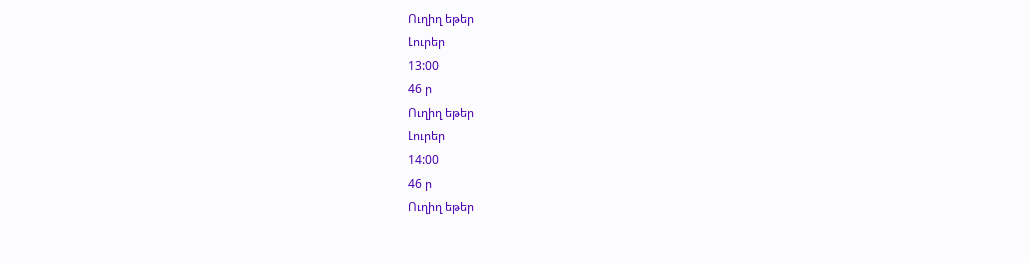Ուղիղ եթեր
Լուրեր
13:00
46 ր
Ուղիղ եթեր
Լուրեր
14:00
46 ր
Ուղիղ եթեր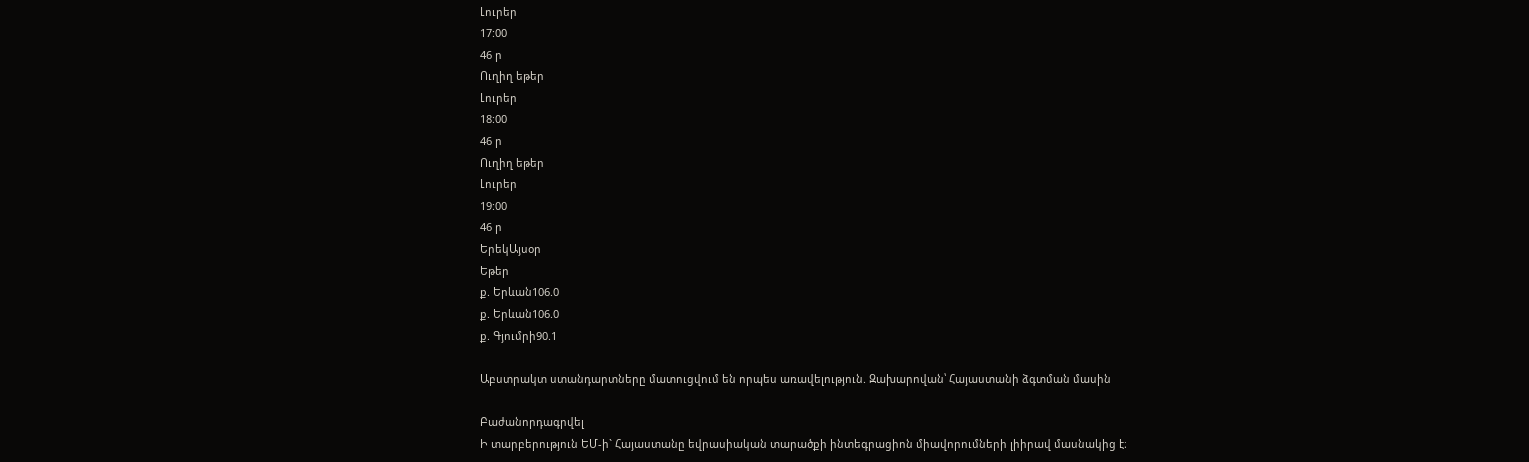Լուրեր
17:00
46 ր
Ուղիղ եթեր
Լուրեր
18:00
46 ր
Ուղիղ եթեր
Լուրեր
19:00
46 ր
ԵրեկԱյսօր
Եթեր
ք. Երևան106.0
ք. Երևան106.0
ք. Գյումրի90.1

Աբստրակտ ստանդարտները մատուցվում են որպես առավելություն. Զախարովան՝ Հայաստանի ձգտման մասին

Բաժանորդագրվել
Ի տարբերություն ԵՄ-ի` Հայաստանը եվրասիական տարածքի ինտեգրացիոն միավորումների լիիրավ մասնակից է։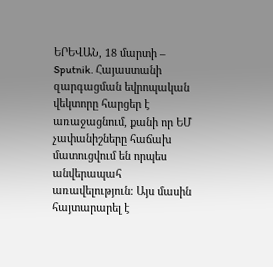ԵՐԵՎԱՆ, 18 մարտի – Sputnik. Հայաստանի զարգացման եվրոպական վեկտորը հարցեր է առաջացնում, քանի որ ԵՄ չափանիշները հաճախ մատուցվում են որպես անվերապահ առավելություն։ Այս մասին հայտարարել է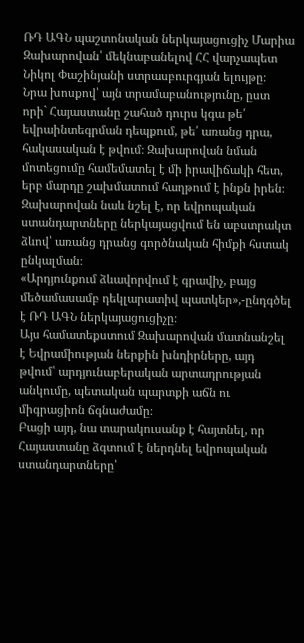ՌԴ ԱԳՆ պաշտոնական ներկայացուցիչ Մարիա Զախարովան՝ մեկնաբանելով ՀՀ վարչապետ Նիկոլ Փաշինյանի ստրասբուրգյան ելույթը։
Նրա խոսքով՝ այն տրամաբանությունը, ըստ որի` Հայաստանը շահած դուրս կգա թե՛ եվրաինտեգրման դեպքում, թե՛ առանց դրա, հակասական է թվում։ Զախարովան նման մոտեցումը համեմատել է մի իրավիճակի հետ, երբ մարդը շախմատում հաղթում է ինքն իրեն։
Զախարովան նաև նշել է, որ եվրոպական ստանդարտները ներկայացվում են աբստրակտ ձևով՝ առանց դրանց գործնական հիմքի հստակ ընկալման։
«Արդյունքում ձևավորվում է գրավիչ, բայց մեծամասամբ դեկլարատիվ պատկեր»,-ընդգծել է ՌԴ ԱԳՆ ներկայացուցիչը։
Այս համատեքստում Զախարովան մատնանշել է Եվրամիության ներքին խնդիրները, այդ թվում՝ արդյունաբերական արտադրության անկումը, պետական պարտքի աճն ու միգրացիոն ճգնաժամը։
Բացի այդ, նա տարակուսանք է հայտնել, որ Հայաստանը ձգտում է ներդնել եվրոպական ստանդարտները՝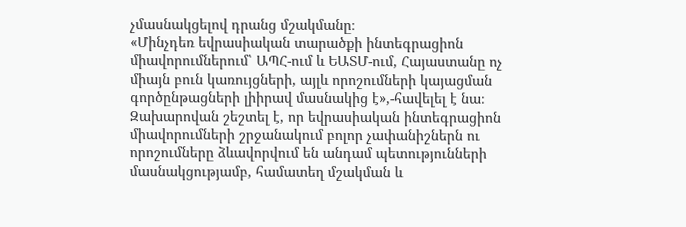չմասնակցելով դրանց մշակմանը։
«Մինչդեռ եվրասիական տարածքի ինտեգրացիոն միավորումներում՝ ԱՊՀ-ում և ԵԱՏՄ-ում, Հայաստանը ոչ միայն բուն կառույցների, այլև որոշումների կայացման գործընթացների լիիրավ մասնակից է»,-հավելել է նա։
Զախարովան շեշտել է, որ եվրասիական ինտեգրացիոն միավորումների շրջանակում բոլոր չափանիշներն ու որոշումները ձևավորվում են անդամ պետությունների մասնակցությամբ, համատեղ մշակման և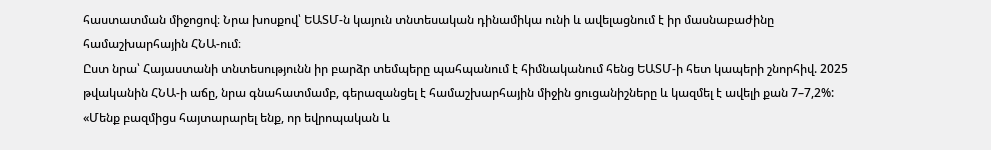հաստատման միջոցով։ Նրա խոսքով՝ ԵԱՏՄ-ն կայուն տնտեսական դինամիկա ունի և ավելացնում է իր մասնաբաժինը համաշխարհային ՀՆԱ-ում։
Ըստ նրա՝ Հայաստանի տնտեսությունն իր բարձր տեմպերը պահպանում է հիմնականում հենց ԵԱՏՄ-ի հետ կապերի շնորհիվ. 2025 թվականին ՀՆԱ-ի աճը, նրա գնահատմամբ, գերազանցել է համաշխարհային միջին ցուցանիշները և կազմել է ավելի քան 7–7,2%:
«Մենք բազմիցս հայտարարել ենք, որ եվրոպական և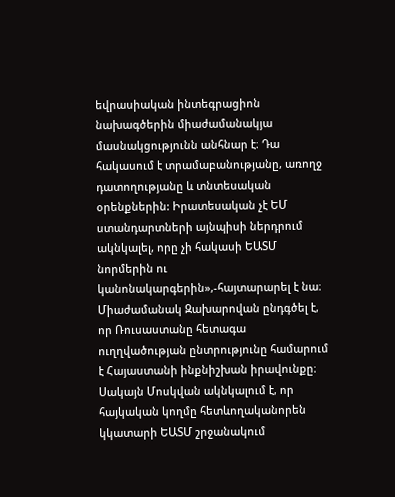եվրասիական ինտեգրացիոն նախագծերին միաժամանակյա մասնակցությունն անհնար է։ Դա հակասում է տրամաբանությանը, առողջ դատողությանը և տնտեսական օրենքներին: Իրատեսական չէ ԵՄ ստանդարտների այնպիսի ներդրում ակնկալել, որը չի հակասի ԵԱՏՄ նորմերին ու կանոնակարգերին»,-հայտարարել է նա։
Միաժամանակ Զախարովան ընդգծել է, որ Ռուսաստանը հետագա ուղղվածության ընտրությունը համարում է Հայաստանի ինքնիշխան իրավունքը։ Սակայն Մոսկվան ակնկալում է, որ հայկական կողմը հետևողականորեն կկատարի ԵԱՏՄ շրջանակում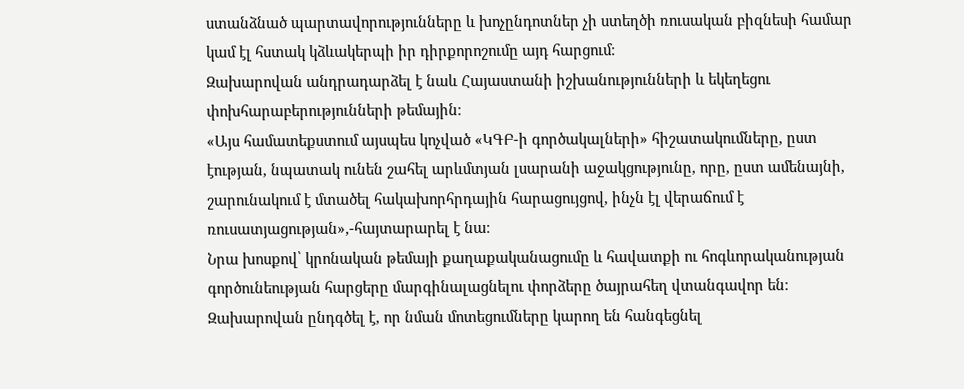ստանձնած պարտավորությունները և խոչընդոտներ չի ստեղծի ռուսական բիզնեսի համար կամ էլ հստակ կձևակերպի իր դիրքորոշումը այդ հարցում։
Զախարովան անդրադարձել է նաև Հայաստանի իշխանությունների և եկեղեցու փոխհարաբերությունների թեմային։
«Այս համատեքստում այսպես կոչված «ԿԳԲ-ի գործակալների» հիշատակումները, ըստ էության, նպատակ ունեն շահել արևմտյան լսարանի աջակցությունը, որը, ըստ ամենայնի, շարունակում է մտածել հակախորհրդային հարացույցով, ինչն էլ վերաճում է ռուսատյացության»,-հայտարարել է նա։
Նրա խոսքով՝ կրոնական թեմայի քաղաքականացումը և հավատքի ու հոգևորականության գործունեության հարցերը մարգինալացնելու փորձերը ծայրահեղ վտանգավոր են։ Զախարովան ընդգծել է, որ նման մոտեցումները կարող են հանգեցնել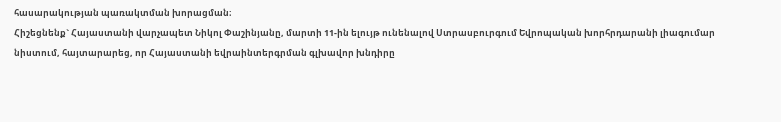հասարակության պառակտման խորացման։
Հիշեցնենք` Հայաստանի վարչապետ Նիկոլ Փաշինյանը, մարտի 11-ին ելույթ ունենալով Ստրասբուրգում Եվրոպական խորհրդարանի լիագումար նիստում, հայտարարեց, որ Հայաստանի եվրաինտերգրման գլխավոր խնդիրը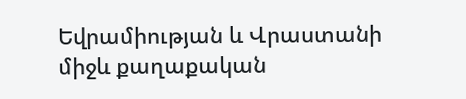Եվրամիության և Վրաստանի միջև քաղաքական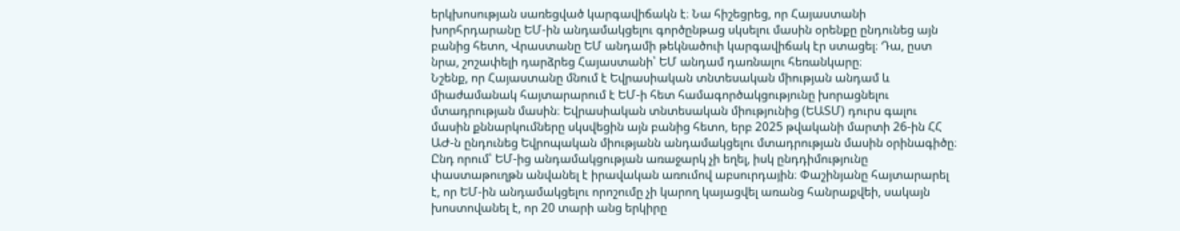երկխոսության սառեցված կարգավիճակն է։ Նա հիշեցրեց, որ Հայաստանի խորհրդարանը ԵՄ-ին անդամակցելու գործընթաց սկսելու մասին օրենքը ընդունեց այն բանից հետո, Վրաստանը ԵՄ անդամի թեկնածուի կարգավիճակ էր ստացել։ Դա, ըստ նրա, շոշափելի դարձրեց Հայաստանի՝ ԵՄ անդամ դառնալու հեռանկարը։
Նշենք, որ Հայաստանը մնում է Եվրասիական տնտեսական միության անդամ և միաժամանակ հայտարարում է ԵՄ-ի հետ համագործակցությունը խորացնելու մտադրության մասին։ Եվրասիական տնտեսական միությունից (ԵԱՏՄ) դուրս գալու մասին քննարկումները սկսվեցին այն բանից հետո, երբ 2025 թվականի մարտի 26-ին ՀՀ ԱԺ-ն ընդունեց Եվրոպական միությանն անդամակցելու մտադրության մասին օրինագիծը։
Ընդ որում՝ ԵՄ-ից անդամակցության առաջարկ չի եղել, իսկ ընդդիմությունը փաստաթուղթն անվանել է իրավական առումով աբսուրդային։ Փաշինյանը հայտարարել է, որ ԵՄ-ին անդամակցելու որոշումը չի կարող կայացվել առանց հանրաքվեի, սակայն խոստովանել է, որ 20 տարի անց երկիրը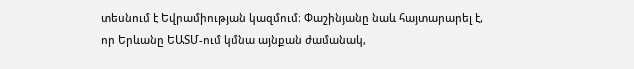տեսնում է Եվրամիության կազմում։ Փաշինյանը նաև հայտարարել է, որ Երևանը ԵԱՏՄ-ում կմնա այնքան ժամանակ,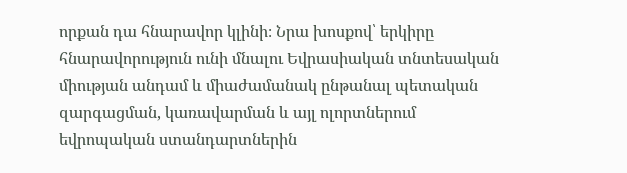որքան դա հնարավոր կլինի։ Նրա խոսքով՝ երկիրը հնարավորություն ունի մնալու Եվրասիական տնտեսական միության անդամ և միաժամանակ ընթանալ պետական զարգացման, կառավարման և այլ ոլորտներում եվրոպական ստանդարտներին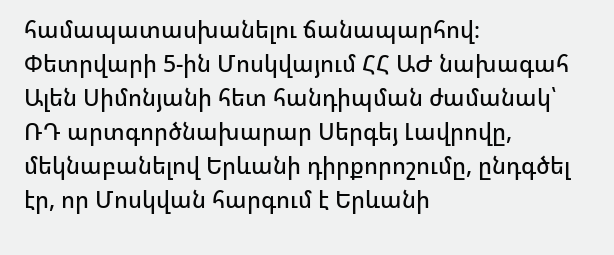համապատասխանելու ճանապարհով։
Փետրվարի 5-ին Մոսկվայում ՀՀ ԱԺ նախագահ Ալեն Սիմոնյանի հետ հանդիպման ժամանակ՝ ՌԴ արտգործնախարար Սերգեյ Լավրովը, մեկնաբանելով Երևանի դիրքորոշումը, ընդգծել էր, որ Մոսկվան հարգում է Երևանի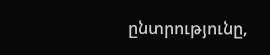ընտրությունը,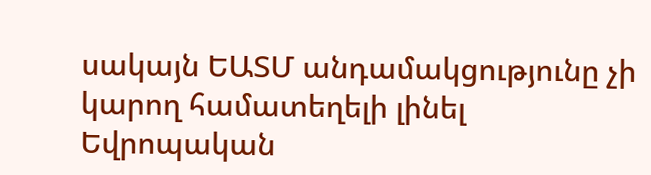սակայն ԵԱՏՄ անդամակցությունը չի կարող համատեղելի լինել Եվրոպական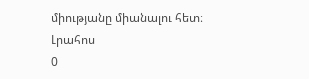միությանը միանալու հետ։
Լրահոս
0